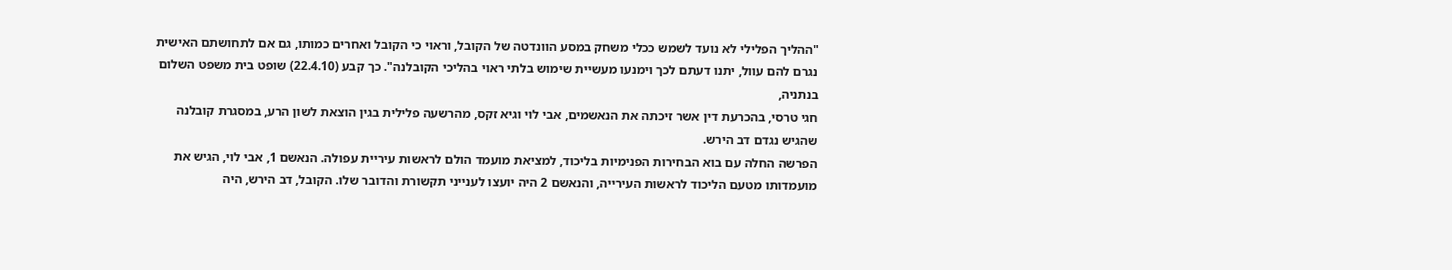"ההליך הפלילי לא נועד לשמש ככלי משחק במסע הוונדטה של הקובל, וראוי כי הקובל ואחרים כמותו, גם אם לתחושתם האישית נגרם להם עוול, יתנו דעתם לכך וימנעו מעשיית שימוש בלתי ראוי בהליכי הקובלנה". כך קבע (22.4.10) שופט בית משפט השלום בנתניה,
חגי טרסי, בהכרעת דין אשר זיכתה את הנאשמים, אבי לוי וגיא זקס, מהרשעה פלילית בגין הוצאת לשון הרע, במסגרת קובלנה שהגיש נגדם דב הירש.
הפרשה החלה עם בוא הבחירות הפנימיות בליכוד, למציאת מועמד הולם לראשות עיריית עפולה. הנאשם 1, אבי לוי, הגיש את מועמדותו מטעם הליכוד לראשות העירייה, והנאשם 2 היה יועצו לענייני תקשורת והדובר שלו. הקובל, דב הירש, היה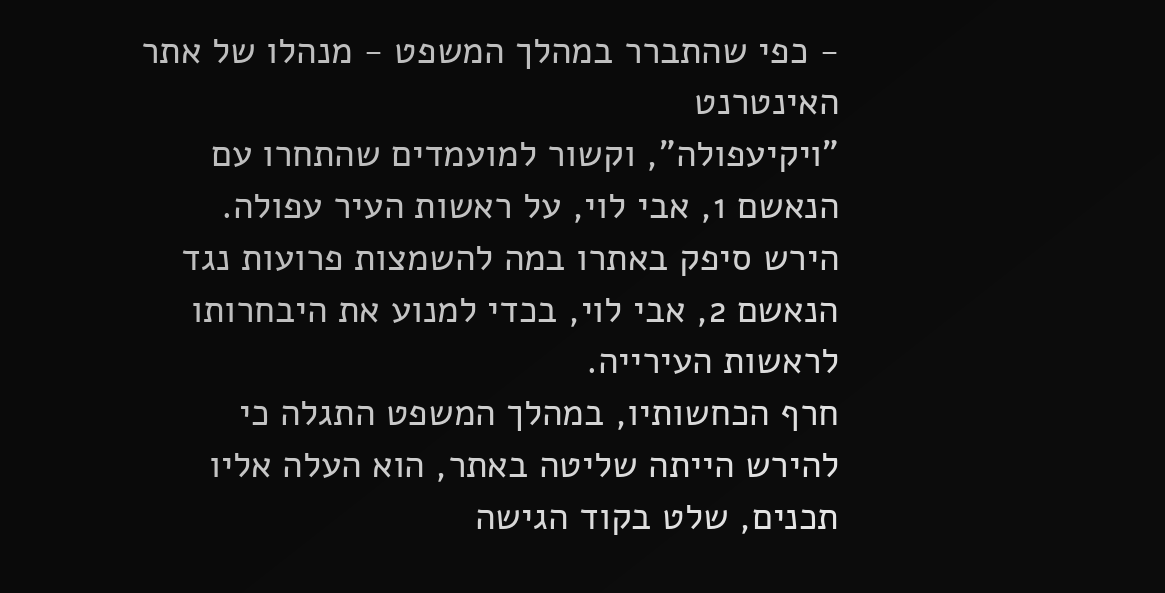- כפי שהתברר במהלך המשפט - מנהלו של אתר האינטרנט
"ויקיעפולה", וקשור למועמדים שהתחרו עם הנאשם 1, אבי לוי, על ראשות העיר עפולה.
הירש סיפק באתרו במה להשמצות פרועות נגד הנאשם 2, אבי לוי, בכדי למנוע את היבחרותו לראשות העירייה.
חרף הכחשותיו, במהלך המשפט התגלה כי להירש הייתה שליטה באתר, הוא העלה אליו תכנים, שלט בקוד הגישה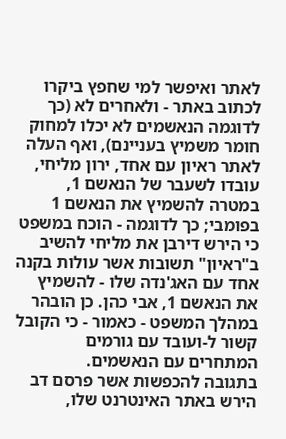לאתר ואיפשר למי שחפץ ביקרו לכתוב באתר - ולאחרים לא (כך לדוגמה הנאשמים לא יכלו למחוק חומר משמיץ בעניינם), ואף העלה לאתר ראיון עם אחד, ירון מליחי, עובדו לשעבר של הנאשם 1, במטרה להשמיץ את הנאשם 1 בפומבי; כך לדוגמה - הוכח במשפט כי הירש דירבן את מליחי להשיב ב"ראיון" תשובות אשר עולות בקנה אחד עם האג'נדה שלו - להשמיץ את הנאשם 1, אבי כהן. כן הובהר במהלך המשפט - כאמור - כי הקובל קשור ל-ועובד עם גורמים המתחרים עם הנאשמים.
בתגובה להכפשות אשר פרסם דב הירש באתר האינטרנט שלו,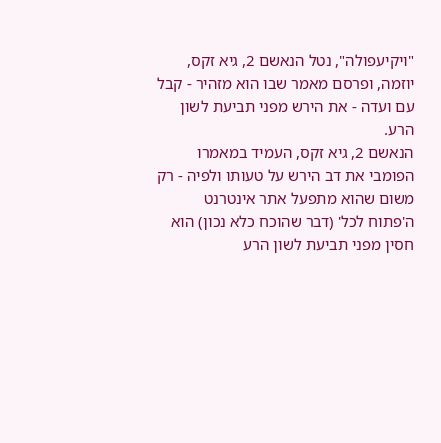"ויקיעפולה", נטל הנאשם 2, גיא זקס, יוזמה, ופרסם מאמר שבו הוא מזהיר - קבל עם ועדה - את הירש מפני תביעת לשון הרע.
הנאשם 2, גיא זקס, העמיד במאמרו הפומבי את דב הירש על טעותו ולפיה - רק משום שהוא מתפעל אתר אינטרנט ה'פתוח לכל' (דבר שהוכח כלא נכון) הוא חסין מפני תביעת לשון הרע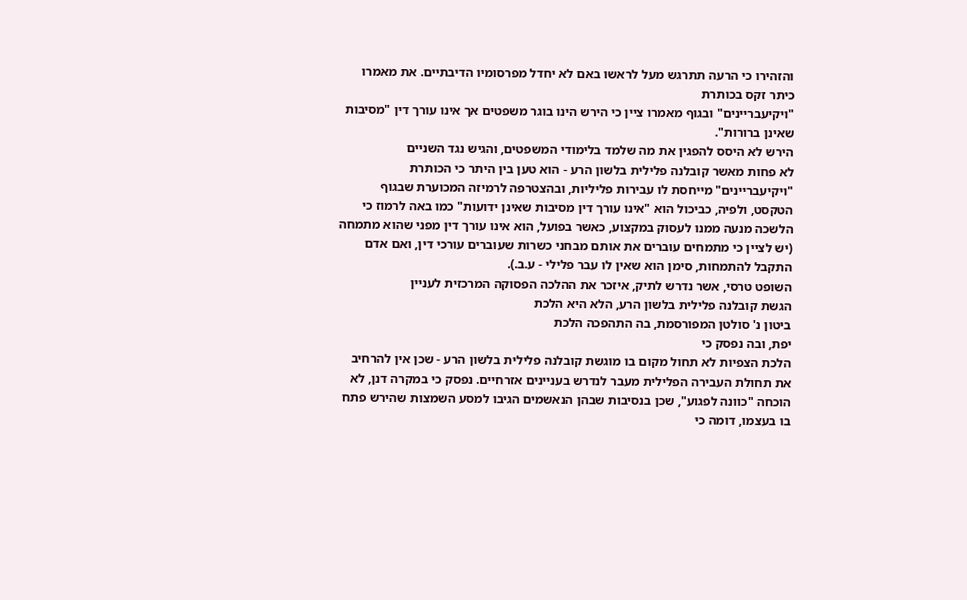והזהירו כי הרעה תתרגש מעל לראשו באם לא יחדל מפרסומיו הדיבתיים. את מאמרו כיתר זקס בכותרת
"ויקיעבריינים" ובגוף מאמרו ציין כי הירש הינו בוגר משפטים אך אינו עורך דין "מסיבות שאינן ברורות".
הירש לא היסס להפגין את מה שלמד בלימודי המשפטים, והגיש נגד השניים
לא פחות מאשר קובלנה פלילית בלשון הרע - הוא טען בין היתר כי הכותרת
"ויקיעבריינים" מייחסת לו עבירות פליליות, ובהצטרפה לרמיזה המכוערת שבגוף הטקסט, ולפיה, כביכול הוא "אינו עורך דין מסיבות שאינן ידועות" כמו באה לרמוז כי הלשכה מנעה ממנו לעסוק במקצוע, כאשר בפועל, הוא אינו עורך דין מפני שהוא מתמחה (יש לציין כי מתמחים עוברים את אותם מבחני כשרות שעוברים עורכי דין, ואם אדם התקבל להתמחות, סימן הוא שאין לו עבר פלילי - ע.ב.).
השופט טרסי, אשר נדרש לתיק, איזכר את ההלכה הפסוקה המרכזית לעניין
הגשת קובלנה פלילית בלשון הרע, הלא היא הלכת
ביטון נ' סולטן המפורסמת, בה התהפכה הלכת
יפת, ובה נפסק כי
הלכת הצפיות לא תחול מקום בו מוגשת קובלנה פלילית בלשון הרע - שכן אין להרחיב את תחולת העבירה הפלילית מעבר לנדרש בעניינים אזרחיים. נפסק כי במקרה דנן, לא הוכחה "כוונה לפגוע", שכן בנסיבות שבהן הנאשמים הגיבו למסע השמצות שהירש פתח בו בעצמו, דומה כי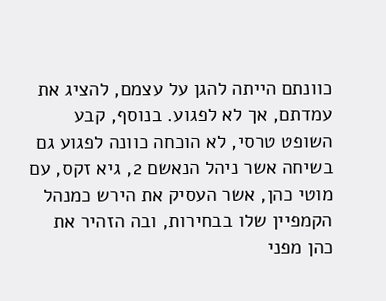כוונתם הייתה להגן על עצמם, להציג את עמדתם, אך לא לפגוע. בנוסף, קבע השופט טרסי, לא הוכחה כוונה לפגוע גם בשיחה אשר ניהל הנאשם 2, גיא זקס, עם
מוטי כהן, אשר העסיק את הירש כמנהל הקמפיין שלו בבחירות, ובה הזהיר את כהן מפני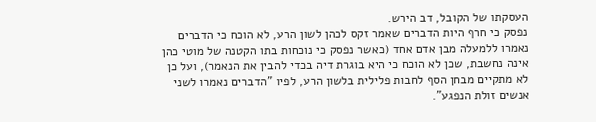העסקתו של הקובל, דב הירש.
נפסק כי חרף היות הדברים שאמר זקס לכהן לשון הרע, לא הוכח כי הדברים נאמרו ללמעלה מבן אדם אחד (כאשר נפסק כי נוכחות בתו הקטנה של מוטי כהן אינה נחשבת, שכן לא הוכח כי היא בוגרת דיה בכדי להבין את הנאמר), ועל כן לא מתקיים מבחן הסף לחבות פלילית בלשון הרע, לפיו "הדברים נאמרו לשני אנשים זולת הנפגע".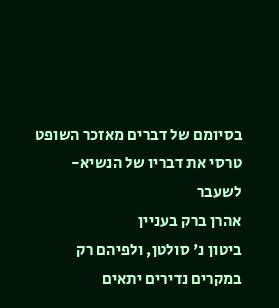בסיומם של דברים מאזכר השופט טרסי את דבריו של הנשיא-לשעבר
אהרן ברק בעניין
ביטון נ' סולטן, ולפיהם רק במקרים נדירים יתאים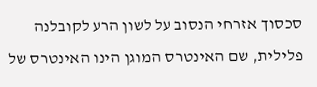סכסוך אזרחי הנסוב על לשון הרע לקובלנה פלילית, שם האינטרס המוגן הינו האינטרס של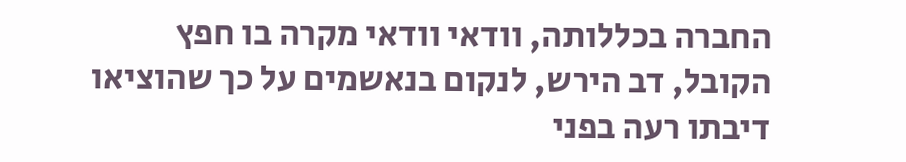החברה בכללותה, וודאי וודאי מקרה בו חפץ הקובל, דב הירש, לנקום בנאשמים על כך שהוציאו דיבתו רעה בפני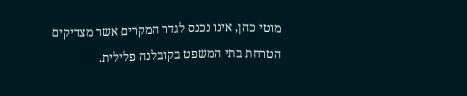מוטי כהן, אינו נכנס לגדר המקרים אשר מצדיקים הטרחת בתי המשפט בקובלנה פלילית.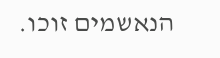הנאשמים זוכו.